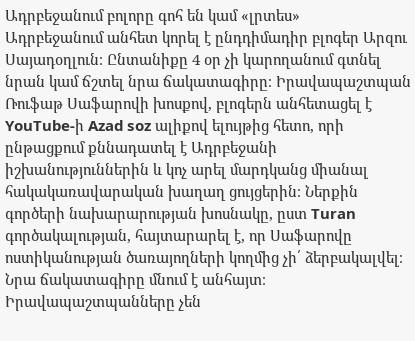Ադրբեջանում բոլորը գոհ են կամ «լրտես»
Ադրբեջանում անհետ կորել է ընդդիմադիր բլոգեր Արզու Սայադօղլուն։ Ընտանիքը 4 օր չի կարողանում գտնել նրան կամ ճշտել նրա ճակատագիրը։ Իրավապաշտպան Ռուֆաթ Սաֆարովի խոսքով, բլոգերն անհետացել է YouTube-ի Azad soz ալիքով ելույթից հետո, որի ընթացքում քննադատել է Ադրբեջանի իշխանություններին և կոչ արել մարդկանց միանալ հակակառավարական խաղաղ ցույցերին։ Ներքին գործերի նախարարության խոսնակը, ըստ Turan գործակալության, հայտարարել է, որ Սաֆարովը ոստիկանության ծառայողների կողմից չի՛ ձերբակալվել։ Նրա ճակատագիրը մնում է անհայտ։ Իրավապաշտպանները չեն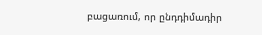բացառում, որ ընդդիմադիր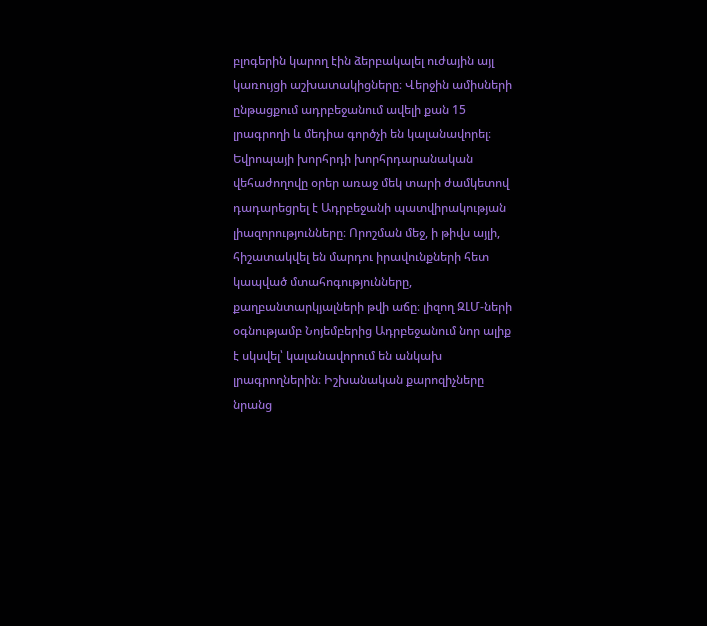բլոգերին կարող էին ձերբակալել ուժային այլ կառույցի աշխատակիցները։ Վերջին ամիսների ընթացքում ադրբեջանում ավելի քան 15 լրագրողի և մեդիա գործչի են կալանավորել։ Եվրոպայի խորհրդի խորհրդարանական վեհաժողովը օրեր առաջ մեկ տարի ժամկետով դադարեցրել է Ադրբեջանի պատվիրակության լիազորությունները։ Որոշման մեջ, ի թիվս այլի, հիշատակվել են մարդու իրավունքների հետ կապված մտահոգությունները, քաղբանտարկյալների թվի աճը։ լիզող ԶԼՄ-ների օգնությամբ Նոյեմբերից Ադրբեջանում նոր ալիք է սկսվել՝ կալանավորում են անկախ լրագրողներին։ Իշխանական քարոզիչները նրանց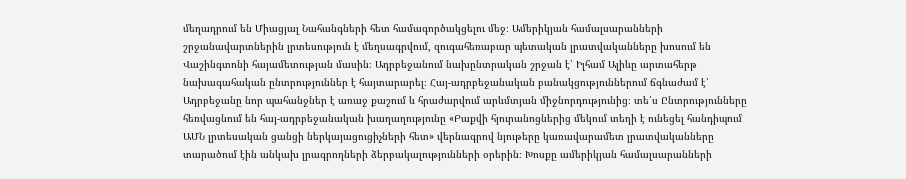մեղադրում են Միացյալ Նահանգների հետ համագործակցելու մեջ։ Ամերիկյան համալսարանների շրջանավարտներին լրտեսություն է մեղսագրվում, զուգահեռաբար պետական լրատվականները խոսում են Վաշինգտոնի հայամետության մասին։ Ադրբեջանում նախընտրական շրջան է՝ Իլհամ Ալիևը արտահերթ նախագահական ընտրություններ է հայտարարել։ Հայ-ադրբեջանական բանակցություններում ճգնաժամ է՝ Ադրբեջանը նոր պահանջներ է առաջ քաշում և հրաժարվում արևմտյան միջնորդությունից։ տե՛ս Ընտրությունները հեռվացնում են հայ-ադրբեջանական խաղաղությունը «Բաքվի հյուրանոցներից մեկում տեղի է ունեցել հանդիպում ԱՄՆ լրտեսական ցանցի ներկայացուցիչների հետ» վերնագրով նյութերը կառավարամետ լրատվականները տարածում էին անկախ լրագրողների ձերբակալությունների օրերին։ Խոսքը ամերիկյան համալսարանների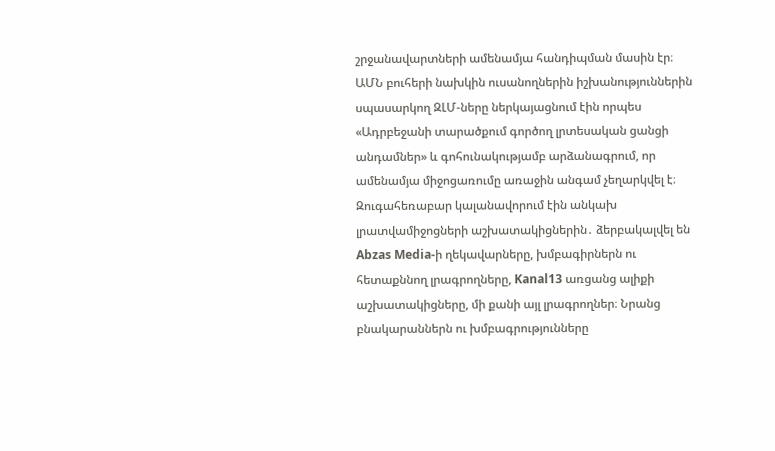շրջանավարտների ամենամյա հանդիպման մասին էր։ ԱՄՆ բուհերի նախկին ուսանողներին իշխանություններին սպասարկող ԶԼՄ-ները ներկայացնում էին որպես «Ադրբեջանի տարածքում գործող լրտեսական ցանցի անդամներ» և գոհունակությամբ արձանագրում, որ ամենամյա միջոցառումը առաջին անգամ չեղարկվել է։ Զուգահեռաբար կալանավորում էին անկախ լրատվամիջոցների աշխատակիցներին․ ձերբակալվել են Abzas Media-ի ղեկավարները, խմբագիրներն ու հետաքննող լրագրողները, Kanal13 առցանց ալիքի աշխատակիցները, մի քանի այլ լրագրողներ։ Նրանց բնակարաններն ու խմբագրությունները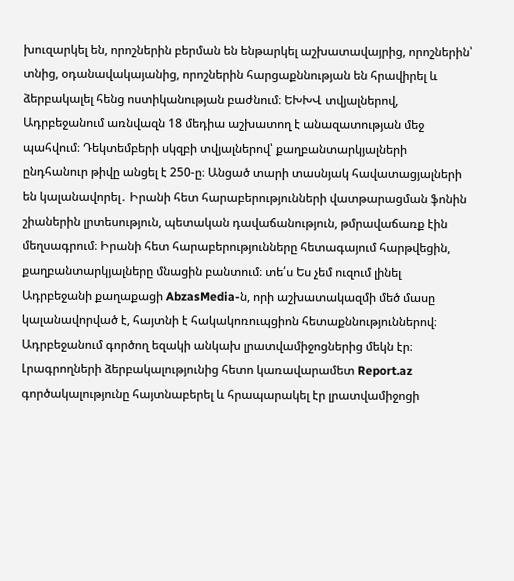խուզարկել են, որոշներին բերման են ենթարկել աշխատավայրից, որոշներին՝ տնից, օդանավակայանից, որոշներին հարցաքննության են հրավիրել և ձերբակալել հենց ոստիկանության բաժնում։ ԵԽԽՎ տվյալներով, Ադրբեջանում առնվազն 18 մեդիա աշխատող է անազատության մեջ պահվում։ Դեկտեմբերի սկզբի տվյալներով՝ քաղբանտարկյալների ընդհանուր թիվը անցել է 250-ը։ Անցած տարի տասնյակ հավատացյալների են կալանավորել․ Իրանի հետ հարաբերությունների վատթարացման ֆոնին շիաներին լրտեսություն, պետական դավաճանություն, թմրավաճառք էին մեղսագրում։ Իրանի հետ հարաբերությունները հետագայում հարթվեցին, քաղբանտարկյալները մնացին բանտում։ տե՛ս Ես չեմ ուզում լինել Ադրբեջանի քաղաքացի AbzasMedia-ն, որի աշխատակազմի մեծ մասը կալանավորված է, հայտնի է հակակոռուպցիոն հետաքննություններով։ Ադրբեջանում գործող եզակի անկախ լրատվամիջոցներից մեկն էր։ Լրագրողների ձերբակալությունից հետո կառավարամետ Report.az գործակալությունը հայտնաբերել և հրապարակել էր լրատվամիջոցի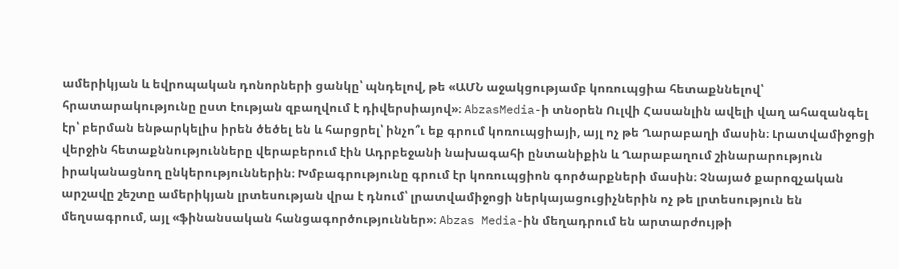ամերիկյան և եվրոպական դոնորների ցանկը՝ պնդելով, թե «ԱՄՆ աջակցությամբ կոռուպցիա հետաքննելով՝ հրատարակությունը ըստ էության զբաղվում է դիվերսիայով»։ AbzasMedia-ի տնօրեն Ուլվի Հասանլին ավելի վաղ ահազանգել էր՝ բերման ենթարկելիս իրեն ծեծել են և հարցրել՝ ինչո՞ւ եք գրում կոռուպցիայի, այլ ոչ թե Ղարաբաղի մասին։ Լրատվամիջոցի վերջին հետաքննությունները վերաբերում էին Ադրբեջանի նախագահի ընտանիքին և Ղարաբաղում շինարարություն իրականացնող ընկերություններին։ Խմբագրությունը գրում էր կոռուպցիոն գործարքների մասին։ Չնայած քարոզչական արշավը շեշտը ամերիկյան լրտեսության վրա է դնում՝ լրատվամիջոցի ներկայացուցիչներին ոչ թե լրտեսություն են մեղսագրում, այլ «ֆինանսական հանցագործություններ»։ Abzas Media-ին մեղադրում են արտարժույթի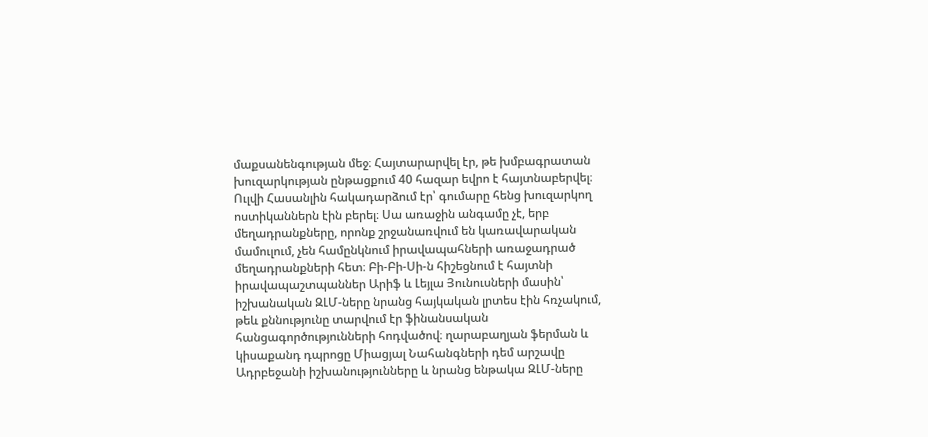մաքսանենգության մեջ։ Հայտարարվել էր, թե խմբագրատան խուզարկության ընթացքում 40 հազար եվրո է հայտնաբերվել։ Ուլվի Հասանլին հակադարձում էր՝ գումարը հենց խուզարկող ոստիկաններն էին բերել։ Սա առաջին անգամը չէ, երբ մեղադրանքները, որոնք շրջանառվում են կառավարական մամուլում, չեն համընկնում իրավապահների առաջադրած մեղադրանքների հետ։ Բի-Բի-Սի-ն հիշեցնում է հայտնի իրավապաշտպաններ Արիֆ և Լեյլա Յունուսների մասին՝ իշխանական ԶԼՄ-ները նրանց հայկական լրտես էին հռչակում, թեև քննությունը տարվում էր ֆինանսական հանցագործությունների հոդվածով։ ղարաբաղյան ֆերման և կիսաքանդ դպրոցը Միացյալ Նահանգների դեմ արշավը Ադրբեջանի իշխանությունները և նրանց ենթակա ԶԼՄ-ները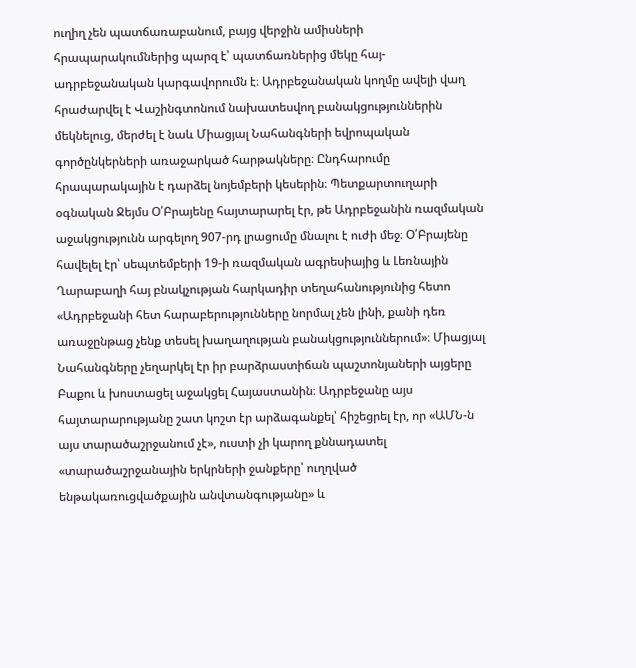ուղիղ չեն պատճառաբանում, բայց վերջին ամիսների հրապարակումներից պարզ է՝ պատճառներից մեկը հայ-ադրբեջանական կարգավորումն է։ Ադրբեջանական կողմը ավելի վաղ հրաժարվել է Վաշինգտոնում նախատեսվող բանակցություններին մեկնելուց, մերժել է նաև Միացյալ Նահանգների եվրոպական գործընկերների առաջարկած հարթակները։ Ընդհարումը հրապարակային է դարձել նոյեմբերի կեսերին։ Պետքարտուղարի օգնական Ջեյմս Օ՛Բրայենը հայտարարել էր, թե Ադրբեջանին ռազմական աջակցությունն արգելող 907-րդ լրացումը մնալու է ուժի մեջ։ Օ՛Բրայենը հավելել էր՝ սեպտեմբերի 19-ի ռազմական ագրեսիայից և Լեռնային Ղարաբաղի հայ բնակչության հարկադիր տեղահանությունից հետո «Ադրբեջանի հետ հարաբերությունները նորմալ չեն լինի, քանի դեռ առաջընթաց չենք տեսել խաղաղության բանակցություններում»։ Միացյալ Նահանգները չեղարկել էր իր բարձրաստիճան պաշտոնյաների այցերը Բաքու և խոստացել աջակցել Հայաստանին։ Ադրբեջանը այս հայտարարությանը շատ կոշտ էր արձագանքել՝ հիշեցրել էր, որ «ԱՄՆ-ն այս տարածաշրջանում չէ», ուստի չի կարող քննադատել «տարածաշրջանային երկրների ջանքերը՝ ուղղված ենթակառուցվածքային անվտանգությանը» և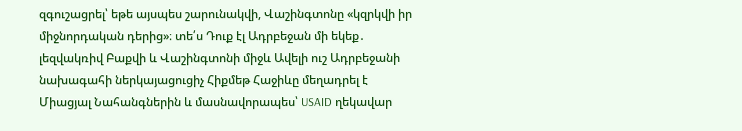զգուշացրել՝ եթե այսպես շարունակվի, Վաշինգտոնը «կզրկվի իր միջնորդական դերից»։ տե՛ս Դուք էլ Ադրբեջան մի եկեք․ լեզվակռիվ Բաքվի և Վաշինգտոնի միջև Ավելի ուշ Ադրբեջանի նախագահի ներկայացուցիչ Հիքմեթ Հաջիևը մեղադրել է Միացյալ Նահանգներին և մասնավորապես՝ USAID ղեկավար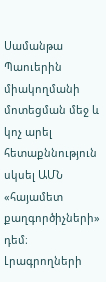Սամանթա Պաուերին միակողմանի մոտեցման մեջ և կոչ արել հետաքննություն սկսել ԱՄՆ «հայամետ քաղգործիչների» դեմ։ Լրագրողների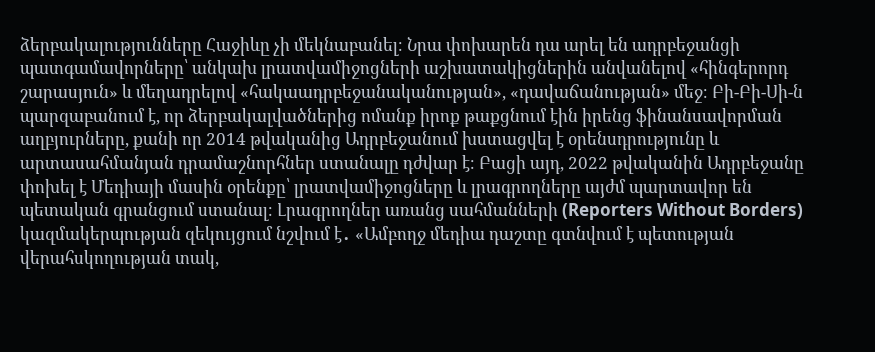ձերբակալությունները Հաջիևը չի մեկնաբանել։ Նրա փոխարեն դա արել են ադրբեջանցի պատգամավորները՝ անկախ լրատվամիջոցների աշխատակիցներին անվանելով «հինգերորդ շարասյուն» և մեղադրելով «հակաադրբեջանականության», «դավաճանության» մեջ։ Բի-Բի-Սի-ն պարզաբանում է, որ ձերբակալվածներից ոմանք իրոք թաքցնում էին իրենց ֆինանսավորման աղբյուրները, քանի որ 2014 թվականից Ադրբեջանում խստացվել է օրենսդրությունը և արտասահմանյան դրամաշնորհներ ստանալը դժվար է։ Բացի այդ, 2022 թվականին Ադրբեջանը փոխել է Մեդիայի մասին օրենքը՝ լրատվամիջոցները և լրագրողները այժմ պարտավոր են պետական գրանցում ստանալ։ Լրագրողներ առանց սահմանների (Reporters Without Borders) կազմակերպության զեկույցում նշվում է․ «Ամբողջ մեդիա դաշտը գտնվում է պետության վերահսկողության տակ,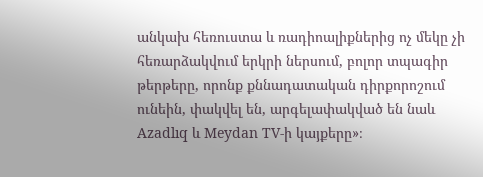անկախ հեռուստա և ռադիոալիքներից ոչ մեկը չի հեռարձակվում երկրի ներսում, բոլոր տպագիր թերթերը, որոնք քննադատական դիրքորոշում ունեին, փակվել են, արգելափակված են նաև Azadlıq և Meydan TV-ի կայքերը»։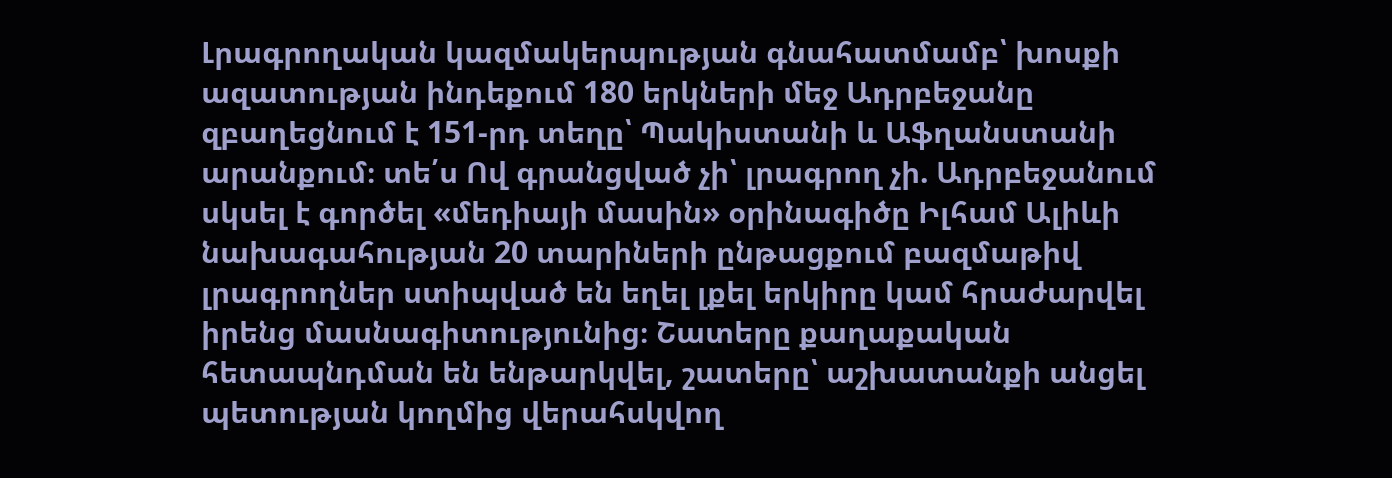Լրագրողական կազմակերպության գնահատմամբ՝ խոսքի ազատության ինդեքում 180 երկների մեջ Ադրբեջանը զբաղեցնում է 151-րդ տեղը՝ Պակիստանի և Աֆղանստանի արանքում։ տե՛ս Ով գրանցված չի՝ լրագրող չի. Ադրբեջանում սկսել է գործել «մեդիայի մասին» օրինագիծը Իլհամ Ալիևի նախագահության 20 տարիների ընթացքում բազմաթիվ լրագրողներ ստիպված են եղել լքել երկիրը կամ հրաժարվել իրենց մասնագիտությունից։ Շատերը քաղաքական հետապնդման են ենթարկվել, շատերը՝ աշխատանքի անցել պետության կողմից վերահսկվող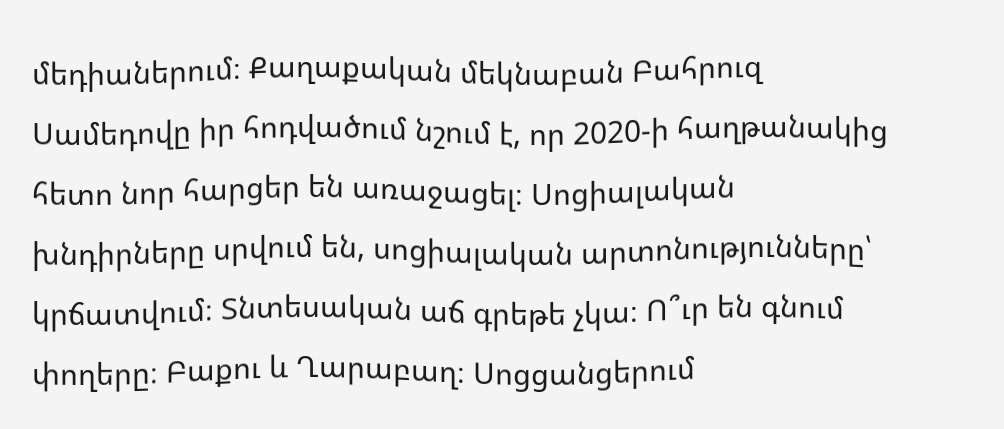մեդիաներում։ Քաղաքական մեկնաբան Բահրուզ Սամեդովը իր հոդվածում նշում է, որ 2020-ի հաղթանակից հետո նոր հարցեր են առաջացել։ Սոցիալական խնդիրները սրվում են, սոցիալական արտոնությունները՝ կրճատվում։ Տնտեսական աճ գրեթե չկա։ Ո՞ւր են գնում փողերը։ Բաքու և Ղարաբաղ։ Սոցցանցերում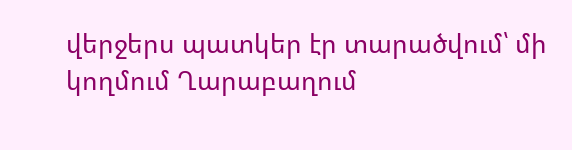վերջերս պատկեր էր տարածվում՝ մի կողմում Ղարաբաղում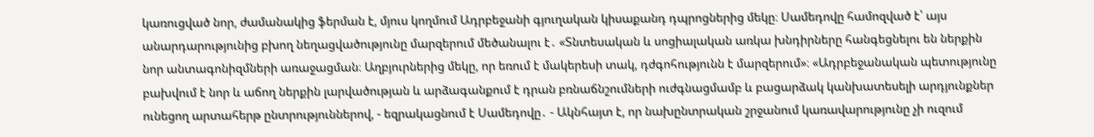կառուցված նոր, ժամանակից ֆերման է, մյուս կողմում Ադրբեջանի գյուղական կիսաքանդ դպրոցներից մեկը։ Սամեդովը համոզված է՝ այս անարդարությունից բխող նեղացվածությունը մարզերում մեծանալու է․ «Տնտեսական և սոցիալական առկա խնդիրները հանգեցնելու են ներքին նոր անտագոնիզմների առաջացման։ Աղբյուրներից մեկը, որ եռում է մակերեսի տակ, դժգոհությունն է մարզերում»։ «Ադրբեջանական պետությունը բախվում է նոր և աճող ներքին լարվածության և արձագանքում է դրան բռնաճնշումների ուժգնացմամբ և բացարձակ կանխատեսելի արդյունքներ ունեցող արտահերթ ընտրություններով, - եզրակացնում է Սամեդովը․ - Ակնհայտ է, որ նախընտրական շրջանում կառավարությունը չի ուզում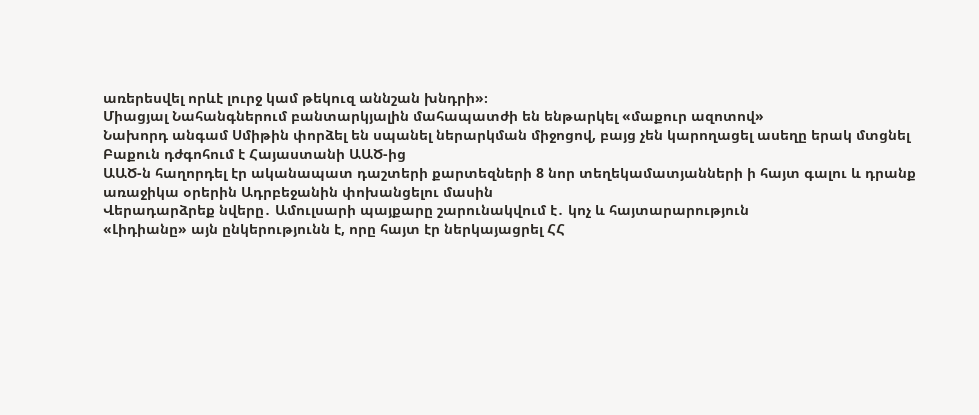առերեսվել որևէ լուրջ կամ թեկուզ աննշան խնդրի»։
Միացյալ Նահանգներում բանտարկյալին մահապատժի են ենթարկել «մաքուր ազոտով»
Նախորդ անգամ Սմիթին փորձել են սպանել ներարկման միջոցով, բայց չեն կարողացել ասեղը երակ մտցնել
Բաքուն դժգոհում է Հայաստանի ԱԱԾ-ից
ԱԱԾ-ն հաղորդել էր ականապատ դաշտերի քարտեզների 8 նոր տեղեկամատյանների ի հայտ գալու և դրանք առաջիկա օրերին Ադրբեջանին փոխանցելու մասին
Վերադարձրեք նվերը․ Ամուլսարի պայքարը շարունակվում է․ կոչ և հայտարարություն
«Լիդիանը» այն ընկերությունն է, որը հայտ էր ներկայացրել ՀՀ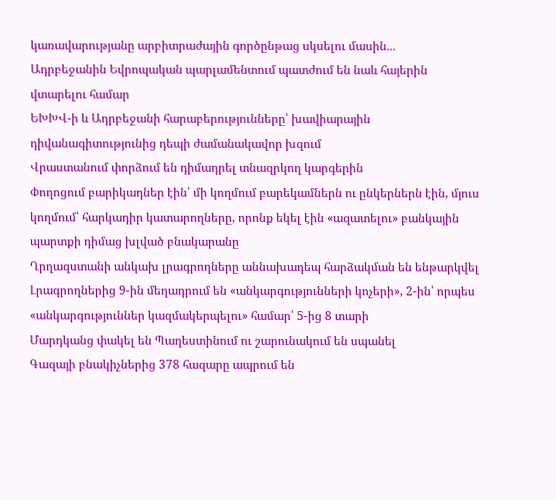կառավարությանը արբիտրաժային գործընթաց սկսելու մասին․․․
Ադրբեջանին Եվրոպական պարլամենտում պատժում են նաև հայերին վտարելու համար
ԵԽԽՎ-ի և Ադրբեջանի հարաբերությունները՝ խավիարային դիվանագիտությունից դեպի ժամանակավոր խզում
Վրաստանում փորձում են դիմադրել տնազրկող կարգերին
Փողոցում բարիկադներ էին՝ մի կողմում բարեկամներն ու ընկերներն էին, մյուս կողմում՝ հարկադիր կատարողները, որոնք եկել էին «ազատելու» բանկային պարտքի դիմաց խլված բնակարանը
Ղրղազստանի անկախ լրագրողները աննախադեպ հարձակման են ենթարկվել
Լրագրողներից 9-ին մեղադրում են «անկարգությունների կոչերի», 2-ին՝ որպես «անկարգություններ կազմակերպելու» համար՝ 5-ից 8 տարի
Մարդկանց փակել են Պաղեստինում ու շարունակում են սպանել
Գազայի բնակիչներից 378 հազարը ապրում են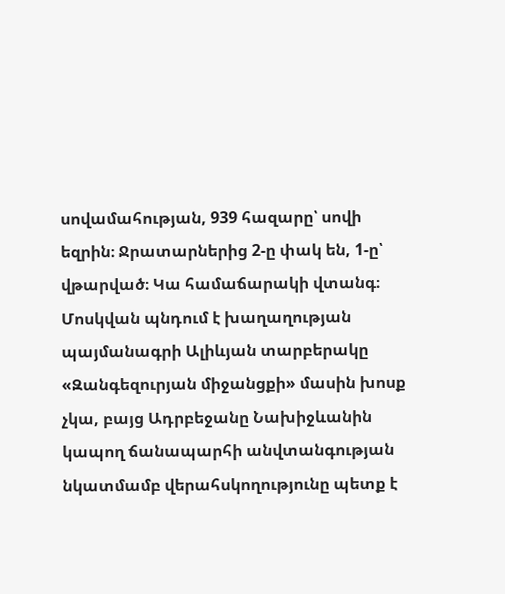սովամահության, 939 հազարը՝ սովի եզրին։ Ջրատարներից 2-ը փակ են, 1-ը՝ վթարված։ Կա համաճարակի վտանգ։
Մոսկվան պնդում է խաղաղության պայմանագրի Ալիևյան տարբերակը
«Զանգեզուրյան միջանցքի» մասին խոսք չկա, բայց Ադրբեջանը Նախիջևանին կապող ճանապարհի անվտանգության նկատմամբ վերահսկողությունը պետք է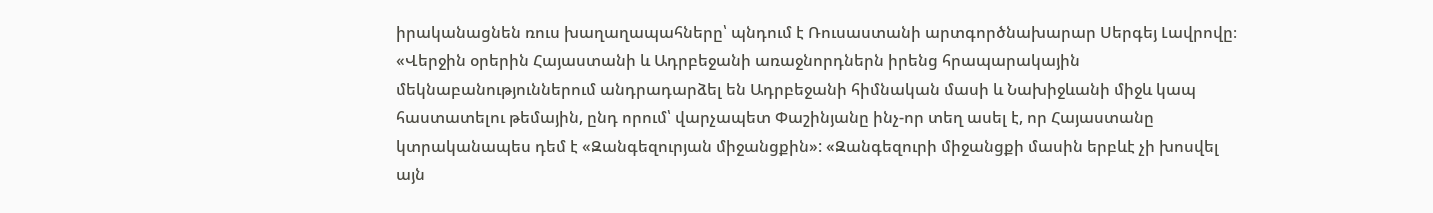իրականացնեն ռուս խաղաղապահները՝ պնդում է Ռուսաստանի արտգործնախարար Սերգեյ Լավրովը։ «Վերջին օրերին Հայաստանի և Ադրբեջանի առաջնորդներն իրենց հրապարակային մեկնաբանություններում անդրադարձել են Ադրբեջանի հիմնական մասի և Նախիջևանի միջև կապ հաստատելու թեմային, ընդ որում՝ վարչապետ Փաշինյանը ինչ-որ տեղ ասել է, որ Հայաստանը կտրականապես դեմ է «Զանգեզուրյան միջանցքին»: «Զանգեզուրի միջանցքի մասին երբևէ չի խոսվել այն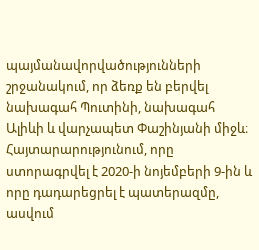պայմանավորվածությունների շրջանակում, որ ձեռք են բերվել նախագահ Պուտինի, նախագահ Ալիևի և վարչապետ Փաշինյանի միջև։ Հայտարարությունում, որը ստորագրվել է 2020-ի նոյեմբերի 9-ին և որը դադարեցրել է պատերազմը, ասվում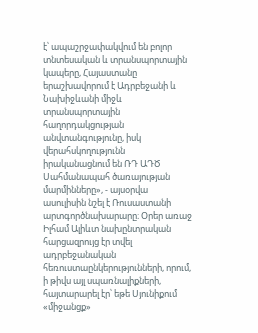է՝ ապաշրջափակվում են բոլոր տնտեսական և տրանսպորտային կապերը, Հայաստանը երաշխավորում է Ադրբեջանի և Նախիջևանի միջև տրանսպորտային հաղորդակցության անվտանգությունը, իսկ վերահսկողությունն իրականացնում են ՌԴ ԱԴԾ Սահմանապահ ծառայության մարմինները», - այսօրվա ասուլիսին նշել է Ռուսաստանի արտգործնախարարը։ Օրեր առաջ Իլհամ Ալիևտ նախընտրական հարցազրույց էր տվել ադրբեջանական հեռուստաընկերությունների, որում, ի թիվս այլ սպառնալիքների, հայտարարել էր՝ եթե Սյունիքում «միջանցք»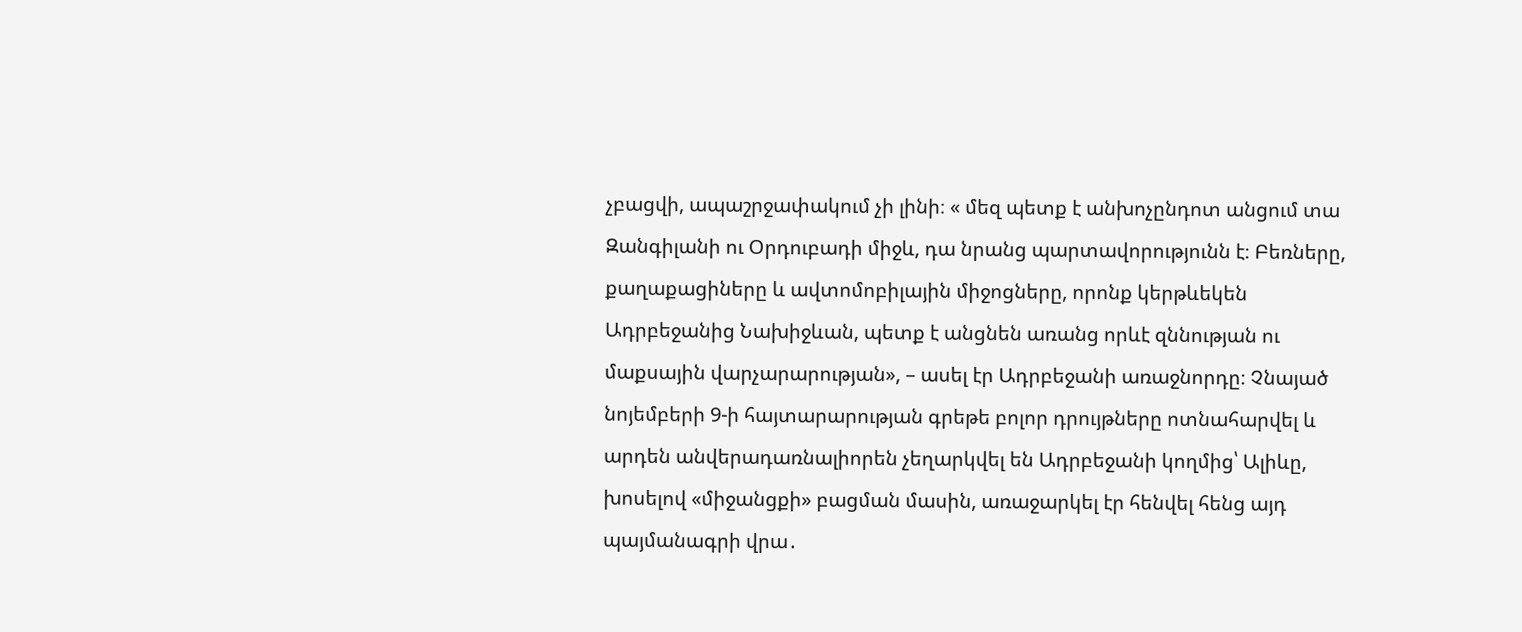չբացվի, ապաշրջափակում չի լինի։ « մեզ պետք է անխոչընդոտ անցում տա Զանգիլանի ու Օրդուբադի միջև, դա նրանց պարտավորությունն է։ Բեռները, քաղաքացիները և ավտոմոբիլային միջոցները, որոնք կերթևեկեն Ադրբեջանից Նախիջևան, պետք է անցնեն առանց որևէ զննության ու մաքսային վարչարարության», – ասել էր Ադրբեջանի առաջնորդը։ Չնայած նոյեմբերի 9-ի հայտարարության գրեթե բոլոր դրույթները ոտնահարվել և արդեն անվերադառնալիորեն չեղարկվել են Ադրբեջանի կողմից՝ Ալիևը, խոսելով «միջանցքի» բացման մասին, առաջարկել էր հենվել հենց այդ պայմանագրի վրա․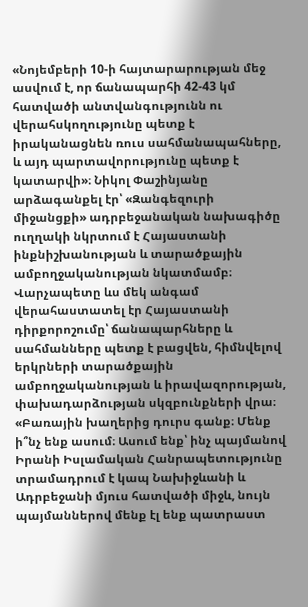«Նոյեմբերի 10-ի հայտարարության մեջ ասվում է, որ ճանապարհի 42-43 կմ հատվածի անտվանգությունն ու վերահսկողությունը պետք է իրականացնեն ռուս սահմանապահները, և այդ պարտավորությունը պետք է կատարվի»։ Նիկոլ Փաշինյանը արձագանքել էր՝ «Զանգեզուրի միջանցքի» ադրբեջանական նախագիծը ուղղակի նկրտում է Հայաստանի ինքնիշխանության և տարածքային ամբողջականության նկատմամբ։ Վարչապետը ևս մեկ անգամ վերահաստատել էր Հայաստանի դիրքորոշումը՝ ճանապարհները և սահմանները պետք է բացվեն, հիմնվելով երկրների տարածքային ամբողջականության և իրավազորության, փախադարձության սկզբունքների վրա։ «Բառային խաղերից դուրս գանք։ Մենք ի՞նչ ենք ասում։ Ասում ենք՝ ինչ պայմանով Իրանի Իսլամական Հանրապետությունը տրամադրում է կապ Նախիջևանի և Ադրբեջանի մյուս հատվածի միջև, նույն պայմաններով մենք էլ ենք պատրաստ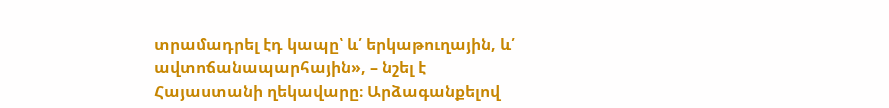տրամադրել էդ կապը՝ և՛ երկաթուղային, և՛ ավտոճանապարհային», – նշել է Հայաստանի ղեկավարը։ Արձագանքելով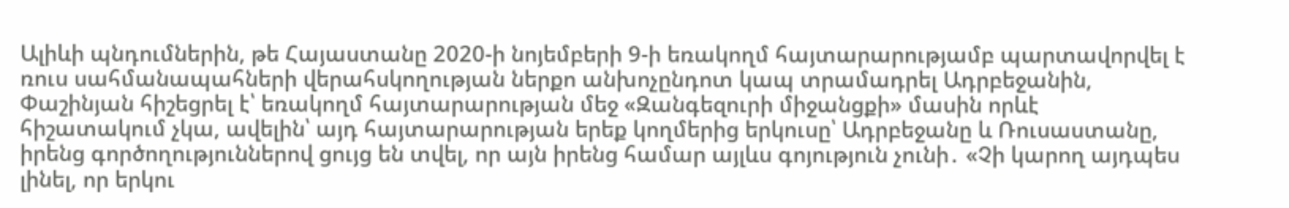Ալիևի պնդումներին, թե Հայաստանը 2020-ի նոյեմբերի 9-ի եռակողմ հայտարարությամբ պարտավորվել է ռուս սահմանապահների վերահսկողության ներքո անխոչընդոտ կապ տրամադրել Ադրբեջանին, Փաշինյան հիշեցրել է՝ եռակողմ հայտարարության մեջ «Զանգեզուրի միջանցքի» մասին որևէ հիշատակում չկա, ավելին՝ այդ հայտարարության երեք կողմերից երկուսը՝ Ադրբեջանը և Ռուսաստանը, իրենց գործողություններով ցույց են տվել, որ այն իրենց համար այլևս գոյություն չունի․ «Չի կարող այդպես լինել, որ երկու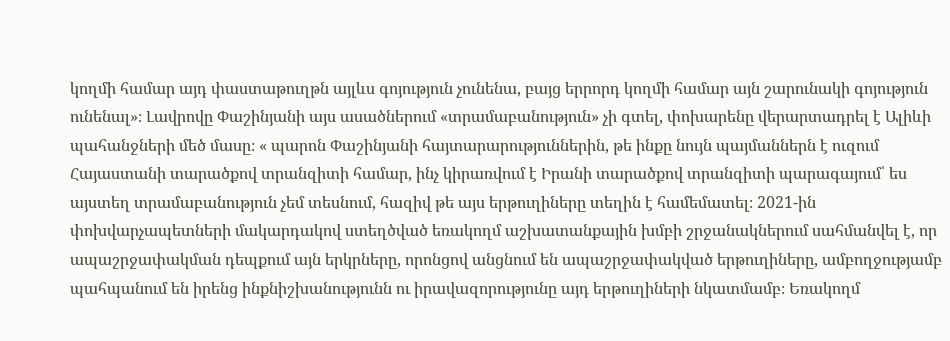կողմի համար այդ փաստաթուղթն այլևս գոյություն չունենա, բայց երրորդ կողմի համար այն շարունակի գոյություն ունենալ»։ Լավրովը Փաշինյանի այս ասածներում «տրամաբանություն» չի գտել, փոխարենը վերարտադրել է Ալիևի պահանջների մեծ մասը։ « պարոն Փաշինյանի հայտարարություններին, թե ինքը նույն պայմաններն է ուզում Հայաստանի տարածքով տրանզիտի համար, ինչ կիրառվում է Իրանի տարածքով տրանզիտի պարագայում՝ ես այստեղ տրամաբանություն չեմ տեսնում, հազիվ թե այս երթուղիները տեղին է համեմատել։ 2021-ին փոխվարչապետների մակարդակով ստեղծված եռակողմ աշխատանքային խմբի շրջանակներում սահմանվել է, որ ապաշրջափակման դեպքում այն երկրները, որոնցով անցնում են ապաշրջափակված երթուղիները, ամբողջությամբ պահպանում են իրենց ինքնիշխանությունն ու իրավազորությունը այդ երթուղիների նկատմամբ։ Եռակողմ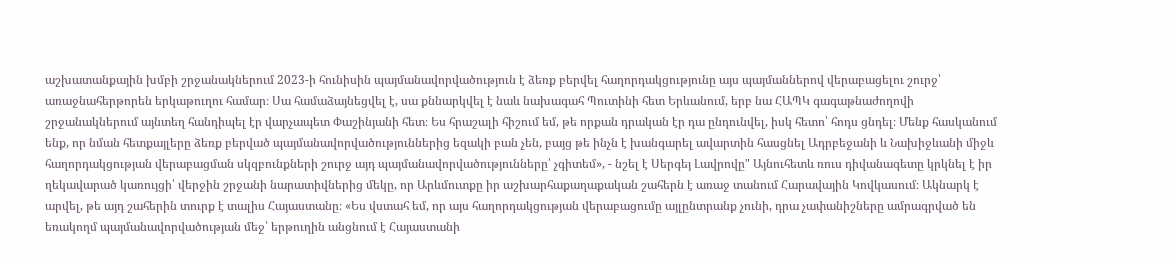աշխատանքային խմբի շրջանակներում 2023-ի հունիսին պայմանավորվածություն է ձեռք բերվել հաղորդակցությունը այս պայմաններով վերաբացելու շուրջ՝ առաջնահերթորեն երկաթուղու համար։ Սա համաձայնեցվել է, սա քննարկվել է նաև նախագահ Պուտինի հետ Երևանում, երբ նա ՀԱՊԿ գագաթնաժողովի շրջանակներում այնտեղ հանդիպել էր վարչապետ Փաշինյանի հետ։ Ես հրաշալի հիշում եմ, թե որքան դրական էր դա ընդունվել, իսկ հետո՝ հոդս ցնդել։ Մենք հասկանում ենք, որ նման հետքայլերը ձեռք բերված պայմանավորվածություններից եզակի բան չեն, բայց թե ինչն է խանգարել ավարտին հասցնել Ադրբեջանի և Նախիջևանի միջև հաղորդակցության վերաբացման սկզբունքների շուրջ այդ պայմանավորվածությունները՝ չգիտեմ», - նշել է Սերգեյ Լավրովը" Այնուհետև ռուս դիվանագետը կրկնել է իր ղեկավարած կառույցի՝ վերջին շրջանի նարատիվներից մեկը, որ Արևմուտքը իր աշխարհաքաղաքական շահերն է առաջ տանում Հարավային Կովկասում։ Ակնարկ է արվել, թե այդ շահերին տուրք է տալիս Հայաստանը։ «Ես վստահ եմ, որ այս հաղորդակցության վերաբացումը այլընտրանք չունի, դրա չափանիշները ամրագրված են եռակողմ պայմանավորվածության մեջ՝ երթուղին անցնում է Հայաստանի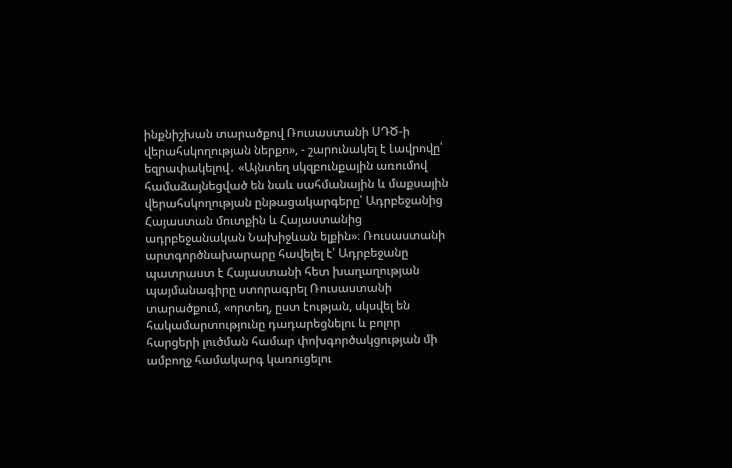ինքնիշխան տարածքով Ռուսաստանի ՍԴԾ-ի վերահսկողության ներքո», - շարունակել է Լավրովը՝ եզրափակելով․ «Այնտեղ սկզբունքային առումով համաձայնեցված են նաև սահմանային և մաքսային վերահսկողության ընթացակարգերը՝ Ադրբեջանից Հայաստան մուտքին և Հայաստանից ադրբեջանական Նախիջևան ելքին»։ Ռուսաստանի արտգործնախարարը հավելել է՝ Ադրբեջանը պատրաստ է Հայաստանի հետ խաղաղության պայմանագիրը ստորագրել Ռուսաստանի տարածքում, «որտեղ, ըստ էության, սկսվել են հակամարտությունը դադարեցնելու և բոլոր հարցերի լուծման համար փոխգործակցության մի ամբողջ համակարգ կառուցելու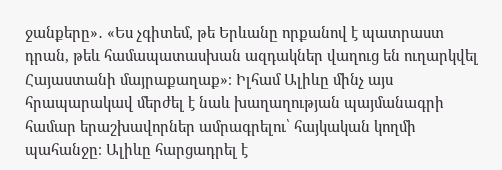ջանքերը»․ «Ես չգիտեմ, թե Երևանը որքանով է պատրաստ դրան, թեև համապատասխան ազդակներ վաղուց են ուղարկվել Հայաստանի մայրաքաղաք»։ Իլհամ Ալիևը մինչ այս հրապարակավ մերժել է նաև խաղաղության պայմանագրի համար երաշխավորներ ամրագրելու՝ հայկական կողմի պահանջը։ Ալիևը հարցադրել է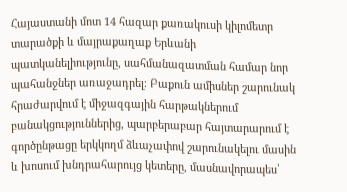Հայաստանի մոտ 14 հազար քառակուսի կիլոմետր տարածքի և մայրաքաղաք Երևանի պատկանելիությունը, սահմանազատման համար նոր պահանջներ առաջադրել։ Բաքուն ամիսներ շարունակ հրաժարվում է միջազգային հարթակներում բանակցություններից, պարբերաբար հայտարարում է գործընթացը երկկողմ ձևաչափով շարունակելու մասին և խոսում խնդրահարույց կետերը, մասնավորապես՝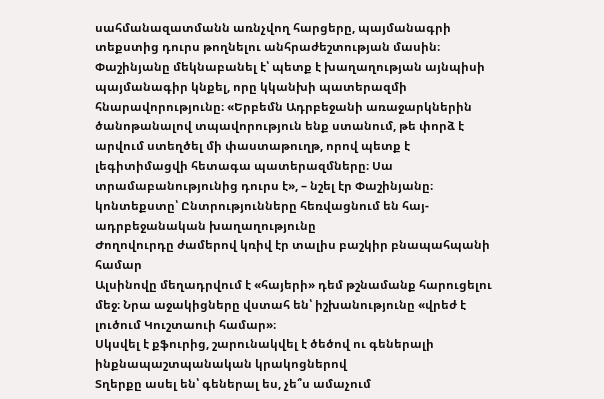սահմանազատմանն առնչվող հարցերը, պայմանագրի տեքստից դուրս թողնելու անհրաժեշտության մասին։ Փաշինյանը մեկնաբանել է՝ պետք է խաղաղության այնպիսի պայմանագիր կնքել, որը կկանխի պատերազմի հնարավորությունը։ «Երբեմն Ադրբեջանի առաջարկներին ծանոթանալով տպավորություն ենք ստանում, թե փորձ է արվում ստեղծել մի փաստաթուղթ, որով պետք է լեգիտիմացվի հետագա պատերազմները։ Սա տրամաբանությունից դուրս է», – նշել էր Փաշինյանը։ կոնտեքստը՝ Ընտրությունները հեռվացնում են հայ-ադրբեջանական խաղաղությունը
Ժողովուրդը ժամերով կռիվ էր տալիս բաշկիր բնապահպանի համար
Ալսինովը մեղադրվում է «հայերի» դեմ թշնամանք հարուցելու մեջ։ Նրա աջակիցները վստահ են՝ իշխանությունը «վրեժ է լուծում Կուշտաուի համար»։
Սկսվել է քֆուրից, շարունակվել է ծեծով ու գեներալի ինքնապաշտպանական կրակոցներով
Տղերքը ասել են՝ գեներալ ես, չե՞ս ամաչում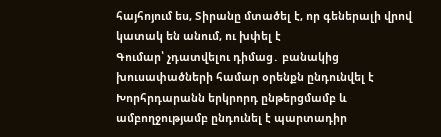հայհոյում ես, Տիրանը մտածել է, որ գեներալի վրով կատակ են անում, ու խփել է
Գումար՝ չդատվելու դիմաց․ բանակից խուսափածների համար օրենքն ընդունվել է
Խորհրդարանն երկրորդ ընթերցմամբ և ամբողջությամբ ընդունել է պարտադիր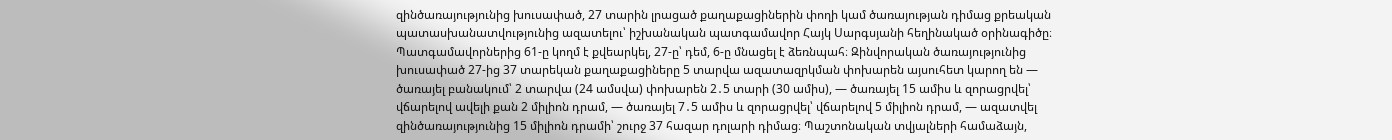զինծառայությունից խուսափած, 27 տարին լրացած քաղաքացիներին փողի կամ ծառայության դիմաց քրեական պատասխանատվությունից ազատելու՝ իշխանական պատգամավոր Հայկ Սարգսյանի հեղինակած օրինագիծը։ Պատգամավորներից 61-ը կողմ է քվեարկել, 27-ը՝ դեմ, 6-ը մնացել է ձեռնպահ։ Զինվորական ծառայությունից խուսափած 27-ից 37 տարեկան քաղաքացիները 5 տարվա ազատազրկման փոխարեն այսուհետ կարող են — ծառայել բանակում՝ 2 տարվա (24 ամսվա) փոխարեն 2․5 տարի (30 ամիս), — ծառայել 15 ամիս և զորացրվել՝ վճարելով ավելի քան 2 միլիոն դրամ, — ծառայել 7․5 ամիս և զորացրվել՝ վճարելով 5 միլիոն դրամ, — ազատվել զինծառայությունից 15 միլիոն դրամի՝ շուրջ 37 հազար դոլարի դիմաց։ Պաշտոնական տվյալների համաձայն,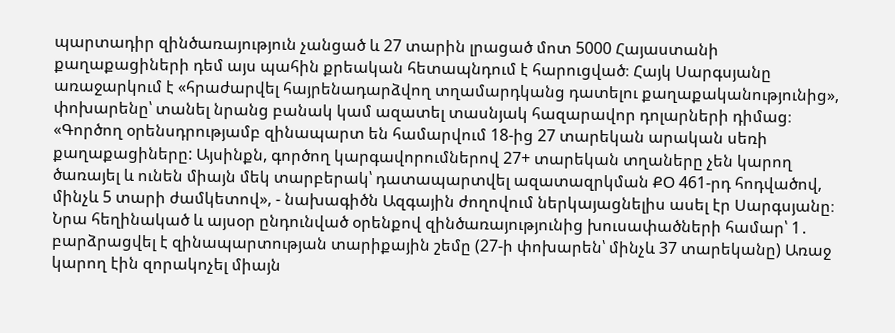պարտադիր զինծառայություն չանցած և 27 տարին լրացած մոտ 5000 Հայաստանի քաղաքացիների դեմ այս պահին քրեական հետապնդում է հարուցված։ Հայկ Սարգսյանը առաջարկում է «հրաժարվել հայրենադարձվող տղամարդկանց դատելու քաղաքականությունից», փոխարենը՝ տանել նրանց բանակ կամ ազատել տասնյակ հազարավոր դոլարների դիմաց։ «Գործող օրենսդրությամբ զինապարտ են համարվում 18-ից 27 տարեկան արական սեռի քաղաքացիները: Այսինքն, գործող կարգավորումներով 27+ տարեկան տղաները չեն կարող ծառայել և ունեն միայն մեկ տարբերակ՝ դատապարտվել ազատազրկման ՔՕ 461-րդ հոդվածով, մինչև 5 տարի ժամկետով», - նախագիծն Ազգային ժողովում ներկայացնելիս ասել էր Սարգսյանը։ Նրա հեղինակած և այսօր ընդունված օրենքով զինծառայությունից խուսափածների համար՝ 1․ բարձրացվել է զինապարտության տարիքային շեմը (27-ի փոխարեն՝ մինչև 37 տարեկանը) Առաջ կարող էին զորակոչել միայն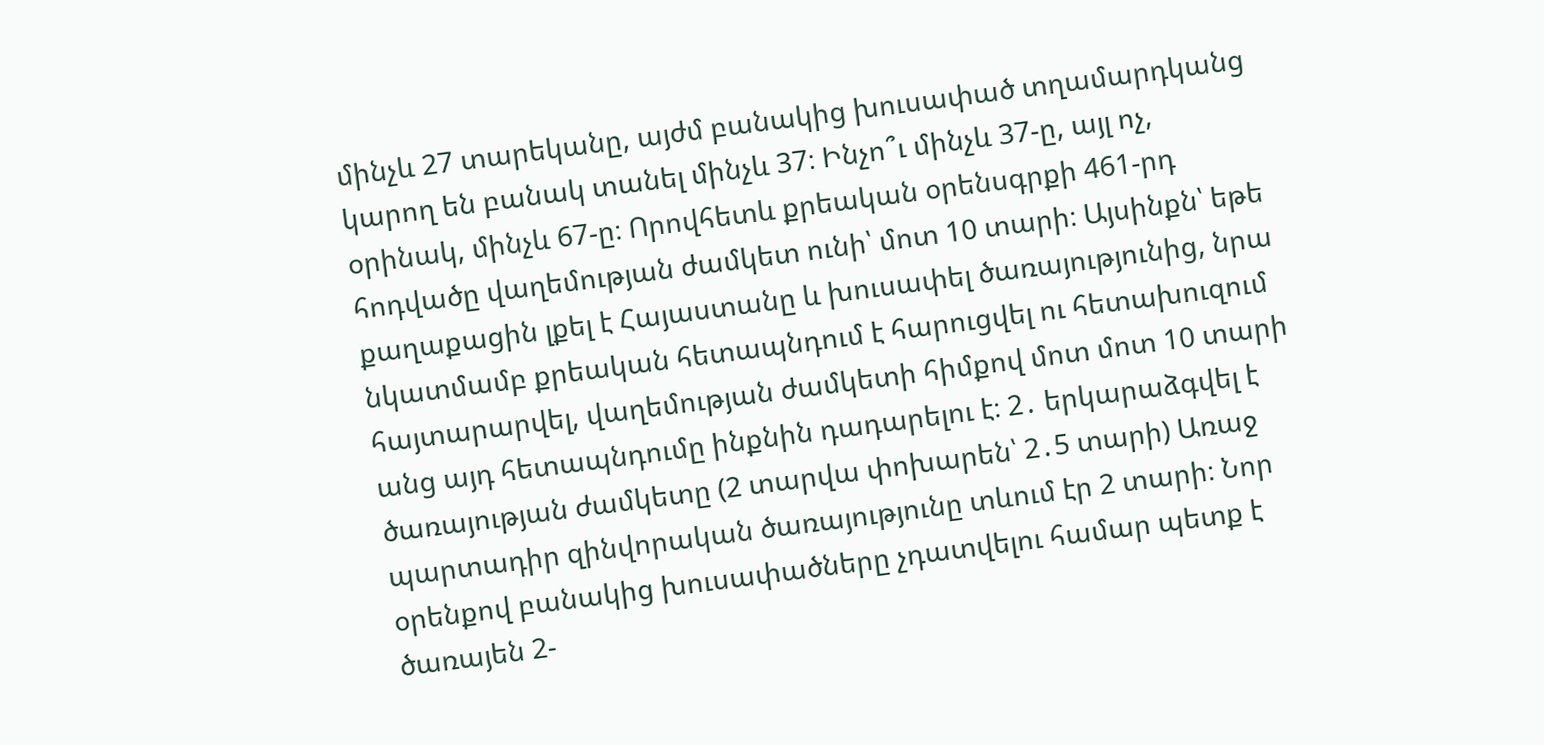մինչև 27 տարեկանը, այժմ բանակից խուսափած տղամարդկանց կարող են բանակ տանել մինչև 37։ Ինչո՞ւ մինչև 37-ը, այլ ոչ, օրինակ, մինչև 67-ը։ Որովհետև քրեական օրենսգրքի 461-րդ հոդվածը վաղեմության ժամկետ ունի՝ մոտ 10 տարի։ Այսինքն՝ եթե քաղաքացին լքել է Հայաստանը և խուսափել ծառայությունից, նրա նկատմամբ քրեական հետապնդում է հարուցվել ու հետախուզում հայտարարվել, վաղեմության ժամկետի հիմքով մոտ մոտ 10 տարի անց այդ հետապնդումը ինքնին դադարելու է։ 2․ երկարաձգվել է ծառայության ժամկետը (2 տարվա փոխարեն՝ 2․5 տարի) Առաջ պարտադիր զինվորական ծառայությունը տևում էր 2 տարի։ Նոր օրենքով բանակից խուսափածները չդատվելու համար պետք է ծառայեն 2-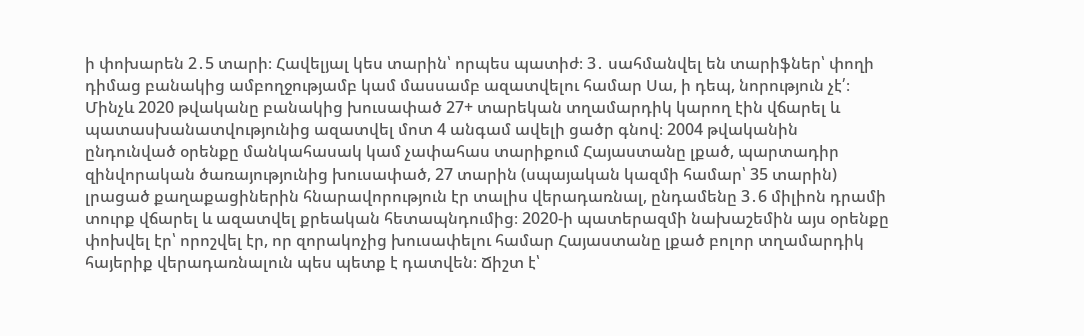ի փոխարեն 2․5 տարի։ Հավելյալ կես տարին՝ որպես պատիժ։ 3․ սահմանվել են տարիֆներ՝ փողի դիմաց բանակից ամբողջությամբ կամ մասսամբ ազատվելու համար Սա, ի դեպ, նորություն չէ՛։ Մինչև 2020 թվականը բանակից խուսափած 27+ տարեկան տղամարդիկ կարող էին վճարել և պատասխանատվությունից ազատվել մոտ 4 անգամ ավելի ցածր գնով։ 2004 թվականին ընդունված օրենքը մանկահասակ կամ չափահաս տարիքում Հայաստանը լքած, պարտադիր զինվորական ծառայությունից խուսափած, 27 տարին (սպայական կազմի համար՝ 35 տարին) լրացած քաղաքացիներին հնարավորություն էր տալիս վերադառնալ, ընդամենը 3․6 միլիոն դրամի տուրք վճարել և ազատվել քրեական հետապնդումից։ 2020-ի պատերազմի նախաշեմին այս օրենքը փոխվել էր՝ որոշվել էր, որ զորակոչից խուսափելու համար Հայաստանը լքած բոլոր տղամարդիկ հայերիք վերադառնալուն պես պետք է դատվեն։ Ճիշտ է՝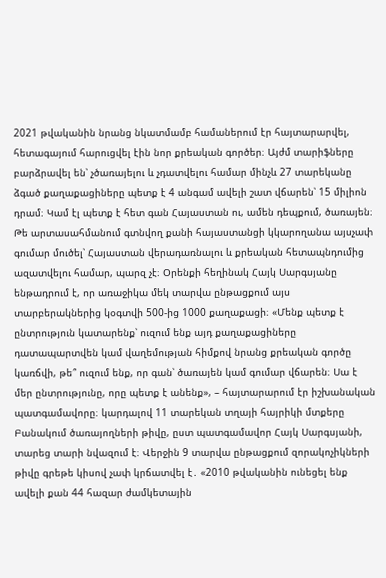2021 թվականին նրանց նկատմամբ համաներում էր հայտարարվել, հետագայում հարուցվել էին նոր քրեական գործեր։ Այժմ տարիֆները բարձրավել են՝ չծառայելու և չդատվելու համար մինչև 27 տարեկանը ձգած քաղաքացիները պետք է 4 անգամ ավելի շատ վճարեն՝ 15 միլիոն դրամ։ Կամ էլ պետք է հետ գան Հայաստան ու, ամեն դեպքում, ծառայեն։ Թե արտասահմանում գտնվող քանի հայաստանցի կկարողանա այսչափ գումար մուծել՝ Հայաստան վերադառնալու և քրեական հետապնդումից ազատվելու համար, պարզ չէ։ Օրենքի հեղինակ Հայկ Սարգսյանը ենթադրում է, որ առաջիկա մեկ տարվա ընթացքում այս տարբերակներից կօգտվի 500-ից 1000 քաղաքացի։ «Մենք պետք է ընտրություն կատարենք՝ ուզում ենք այդ քաղաքացիները դատապարտվեն կամ վաղեմության հիմքով նրանց քրեական գործը կառճվի, թե՞ ուզում ենք, որ գան՝ ծառայեն կամ գումար վճարեն։ Սա է մեր ընտրությունը, որը պետք է անենք», – հայտարարում էր իշխանական պատգամավորը։ կարդալով 11 տարեկան տղայի հայրիկի մտքերը Բանակում ծառայողների թիվը, ըստ պատգամավոր Հայկ Սարգսյանի, տարեց տարի նվազում է։ Վերջին 9 տարվա ընթացքում զորակոչիկների թիվը գրեթե կիսով չափ կրճատվել է․ «2010 թվականին ունեցել ենք ավելի քան 44 հազար ժամկետային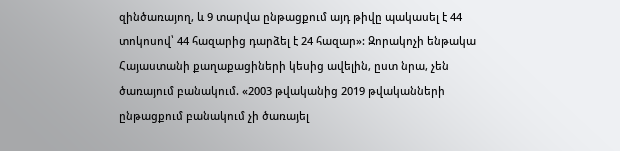զինծառայող, և 9 տարվա ընթացքում այդ թիվը պակասել է 44 տոկոսով՝ 44 հազարից դարձել է 24 հազար»: Զորակոչի ենթակա Հայաստանի քաղաքացիների կեսից ավելին, ըստ նրա, չեն ծառայում բանակում. «2003 թվականից 2019 թվականների ընթացքում բանակում չի ծառայել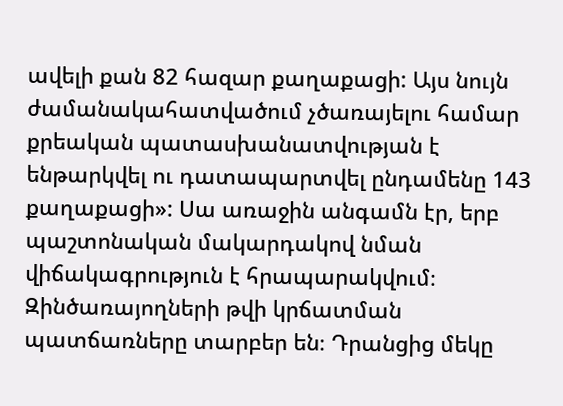ավելի քան 82 հազար քաղաքացի: Այս նույն ժամանակահատվածում չծառայելու համար քրեական պատասխանատվության է ենթարկվել ու դատապարտվել ընդամենը 143 քաղաքացի»: Սա առաջին անգամն էր, երբ պաշտոնական մակարդակով նման վիճակագրություն է հրապարակվում։ Զինծառայողների թվի կրճատման պատճառները տարբեր են։ Դրանցից մեկը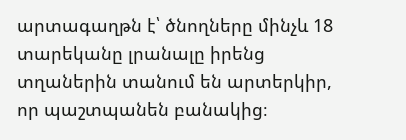արտագաղթն է՝ ծնողները մինչև 18 տարեկանը լրանալը իրենց տղաներին տանում են արտերկիր, որ պաշտպանեն բանակից։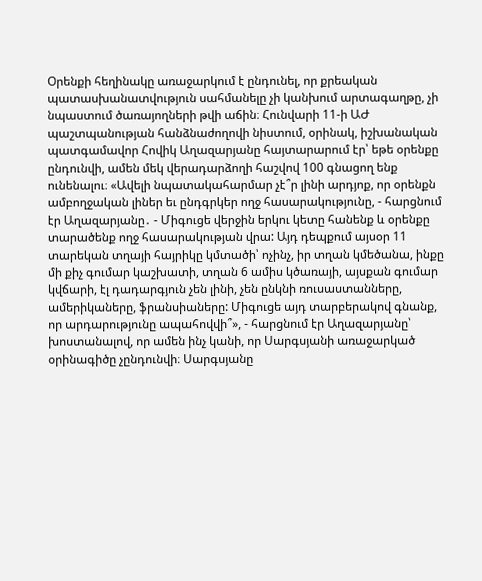Օրենքի հեղինակը առաջարկում է ընդունել, որ քրեական պատասխանատվություն սահմանելը չի կանխում արտագաղթը, չի նպաստում ծառայողների թվի աճին։ Հունվարի 11-ի ԱԺ պաշտպանության հանձնաժողովի նիստում, օրինակ, իշխանական պատգամավոր Հովիկ Աղազարյանը հայտարարում էր՝ եթե օրենքը ընդունվի, ամեն մեկ վերադարձողի հաշվով 100 գնացող ենք ունենալու։ «Ավելի նպատակահարմար չէ՞ր լինի արդյոք, որ օրենքն ամբողջական լիներ եւ ընդգրկեր ողջ հասարակությունը, - հարցնում էր Աղազարյանը․ - Միգուցե վերջին երկու կետը հանենք և օրենքը տարածենք ողջ հասարակության վրա: Այդ դեպքում այսօր 11 տարեկան տղայի հայրիկը կմտածի՝ ոչինչ, իր տղան կմեծանա, ինքը մի քիչ գումար կաշխատի, տղան 6 ամիս կծառայի, այսքան գումար կվճարի, էլ դադարգյուն չեն լինի, չեն ընկնի ռուսաստանները, ամերիկաները, ֆրանսիաները: Միգուցե այդ տարբերակով գնանք, որ արդարությունը ապահովվի՞», - հարցնում էր Աղազարյանը՝ խոստանալով, որ ամեն ինչ կանի, որ Սարգսյանի առաջարկած օրինագիծը չընդունվի։ Սարգսյանը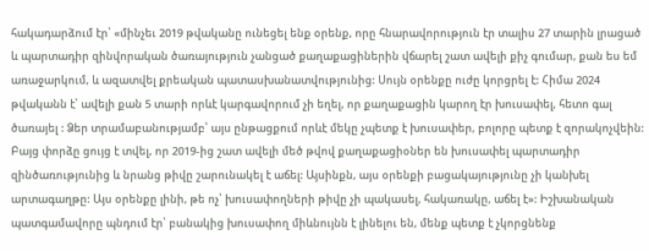հակադարձում էր՝ «մինչեւ 2019 թվականը ունեցել ենք օրենք, որը հնարավորություն էր տալիս 27 տարին լրացած և պարտադիր զինվորական ծառայություն չանցած քաղաքացիներին վճարել շատ ավելի քիչ գումար, քան ես եմ առաջարկում, և ազատվել քրեական պատասխանատվությունից: Սույն օրենքը ուժը կորցրել է: Հիմա 2024 թվականն է՝ ավելի քան 5 տարի որևէ կարգավորում չի եղել, որ քաղաքացին կարող էր խուսափել, հետո գալ ծառայել : Ձեր տրամաբանությամբ՝ այս ընթացքում որևէ մեկը չպետք է խուսափեր, բոլորը պետք է զորակոչվեին: Բայց փորձը ցույց է տվել, որ 2019-ից շատ ավելի մեծ թվով քաղաքացիօներ են խուսափել պարտադիր զինծառությունից և նրանց թիվը շարունակել է աճել: Այսինքն, այս օրենքի բացակայությունը չի կանխել արտագաղթը: Այս օրենքը լինի, թե ոչ՝ խուսափողների թիվը չի պակասել, հակառակը, աճել է»: Իշխանական պատգամավորը պնդում էր՝ բանակից խուսափող միևնույնն է լինելու են, մենք պետք է չկորցնենք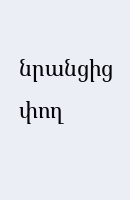նրանցից փող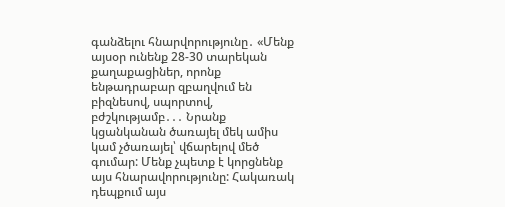գանձելու հնարվորությունը․ «Մենք այսօր ունենք 28-30 տարեկան քաղաքացիներ, որոնք ենթադրաբար զբաղվում են բիզնեսով, սպորտով, բժշկությամբ․․․ Նրանք կցանկանան ծառայել մեկ ամիս կամ չծառայել՝ վճարելով մեծ գումար: Մենք չպետք է կորցնենք այս հնարավորությունը: Հակառակ դեպքում այս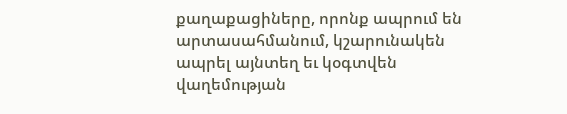քաղաքացիները, որոնք ապրում են արտասահմանում, կշարունակեն ապրել այնտեղ եւ կօգտվեն վաղեմության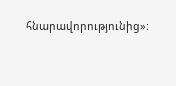հնարավորությունից»: